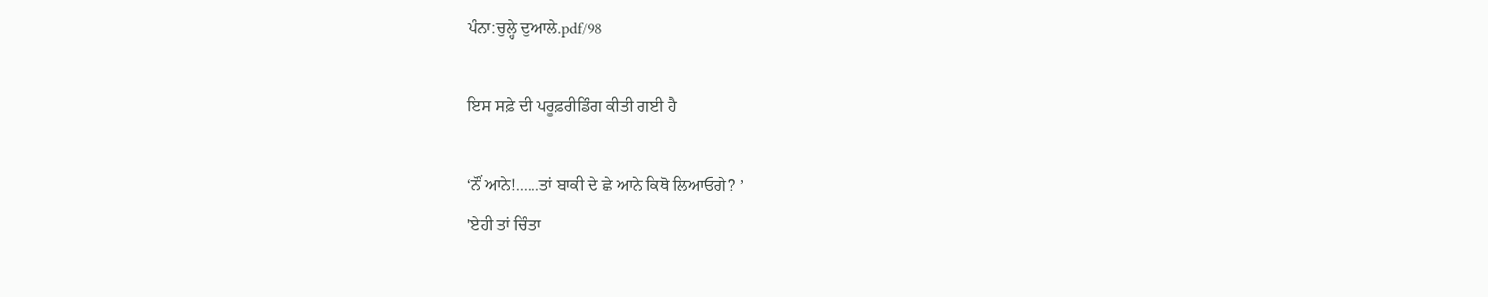ਪੰਨਾ:ਚੁਲ੍ਹੇ ਦੁਆਲੇ.pdf/98

ਇਸ ਸਫ਼ੇ ਦੀ ਪਰੂਫ਼ਰੀਡਿੰਗ ਕੀਤੀ ਗਈ ਹੈ

‘ਨੌਂ ਆਨੇ!......ਤਾਂ ਬਾਕੀ ਦੇ ਛੇ ਆਨੇ ਕਿਥੋ ਲਿਆਓਗੇ? ’
'ਏਹੀ ਤਾਂ ਚਿੰਤਾ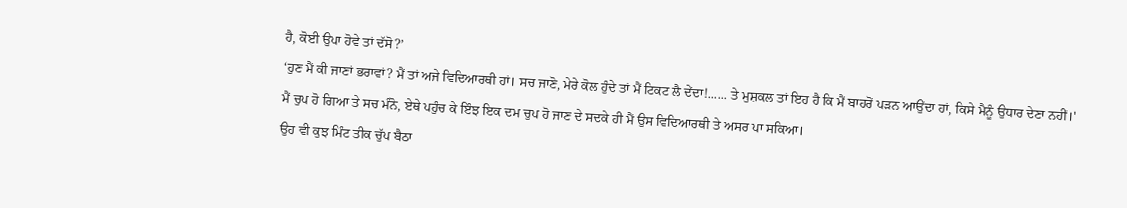ਹੈ, ਕੋਈ ਉਪਾ ਹੋਵੇ ਤਾਂ ਦੱਸੋ?’
‘ਹੁਣ ਮੈਂ ਕੀ ਜਾਣਾਂ ਭਰਾਵਾਂ? ਮੈਂ ਤਾਂ ਅਜੇ ਵਿਦਿਆਰਥੀ ਹਾਂ। ਸਚ ਜਾਣੋ, ਮੇਰੇ ਕੋਲ ਹੁੰਦੇ ਤਾਂ ਮੈਂ ਟਿਕਟ ਲੈ ਦੇਂਦਾ!...... ਤੇ ਮੁਸ਼ਕਲ ਤਾਂ ਇਹ ਹੈ ਕਿ ਮੈਂ ਬਾਹਰੋਂ ਪੜਨ ਆਉਂਦਾ ਹਾਂ, ਕਿਸੇ ਮੈਨੂੰ ਉਧਾਰ ਦੇਣਾ ਨਹੀਂ।'
ਮੈਂ ਚੁਪ ਹੋ ਗਿਆ ਤੇ ਸਚ ਮੰਨੋ, ਏਥੇ ਪਹੁੰਚ ਕੇ ਇੰਝ ਇਕ ਦਮ ਚੁਪ ਹੋ ਜਾਣ ਦੇ ਸਦਕੇ ਹੀ ਮੈਂ ਉਸ ਵਿਦਿਆਰਥੀ ਤੇ ਅਸਰ ਪਾ ਸਕਿਆ।
ਉਹ ਵੀ ਕੁਝ ਮਿੰਟ ਤੀਕ ਚੁੱਪ ਬੈਠਾ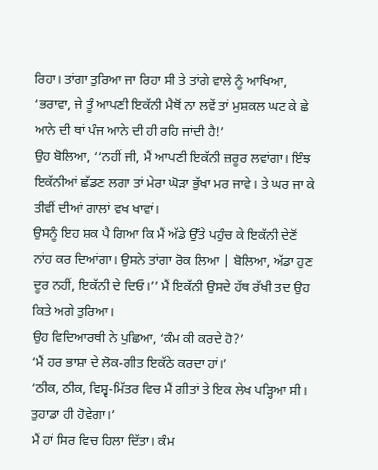ਰਿਹਾ। ਤਾਂਗਾ ਤੁਰਿਆ ਜਾ ਰਿਹਾ ਸੀ ਤੇ ਤਾਂਗੇ ਵਾਲੇ ਨੂੰ ਆਖਿਆ, ‘ਭਰਾਵਾ, ਜੇ ਤੂੰ ਆਪਣੀ ਇਕੱਨੀ ਮੈਥੋਂ ਨਾ ਲਵੇਂ ਤਾਂ ਮੁਸ਼ਕਲ ਘਟ ਕੇ ਛੇ ਆਨੇ ਦੀ ਥਾਂ ਪੰਜ ਆਨੇ ਦੀ ਹੀ ਰਹਿ ਜਾਂਦੀ ਹੈ!’
ਉਹ ਬੋਲਿਆ, ‘‘ਨਹੀਂ ਜੀ, ਮੈਂ ਆਪਣੀ ਇਕੱਨੀ ਜ਼ਰੂਰ ਲਵਾਂਗਾ। ਇੰਝ ਇਕੱਨੀਆਂ ਛੱਡਣ ਲਗਾ ਤਾਂ ਮੇਰਾ ਘੋੜਾ ਭੁੱਖਾ ਮਰ ਜਾਵੇ। ਤੇ ਘਰ ਜਾ ਕੇ ਤੀਵੀਂ ਦੀਆਂ ਗਾਲਾਂ ਵਖ ਖਾਵਾਂ।
ਉਸਨੂੰ ਇਹ ਸ਼ਕ ਪੈ ਗਿਆ ਕਿ ਮੈਂ ਅੱਡੇ ਉੱਤੇ ਪਹੁੰਚ ਕੇ ਇਕੱਨੀ ਦੇਣੋਂ ਨਾਂਹ ਕਰ ਦਿਆਂਗਾ। ਉਸਨੇ ਤਾਂਗਾ ਰੋਕ ਲਿਆ | ਬੋਲਿਆ, ਅੱਡਾ ਹੁਣ ਦੂਰ ਨਹੀਂ, ਇਕੱਨੀ ਦੇ ਦਿਓ।’’ ਮੈਂ ਇਕੱਨੀ ਉਸਦੇ ਹੱਥ ਰੱਖੀ ਤਦ ਉਹ ਕਿਤੇ ਅਗੇ ਤੁਰਿਆ।
ਉਹ ਵਿਦਿਆਰਥੀ ਨੇ ਪੁਛਿਆ, ‘ਕੰਮ ਕੀ ਕਰਦੇ ਹੋ?’
‘ਮੈਂ ਹਰ ਭਾਸ਼ਾ ਦੇ ਲੋਕ-ਗੀਤ ਇਕੱਠੇ ਕਰਦਾ ਹਾਂ।’
‘ਠੀਕ, ਠੀਕ, ਵਿਸ਼੍ਵ-ਮਿੱਤਰ ਵਿਚ ਮੈਂ ਗੀਤਾਂ ਤੇ ਇਕ ਲੇਖ ਪੜ੍ਹਿਆ ਸੀ। ਤੁਹਾਡਾ ਹੀ ਹੋਵੇਗਾ।’
ਮੈਂ ਹਾਂ ਸਿਰ ਵਿਚ ਹਿਲਾ ਦਿੱਤਾ। ਕੰਮ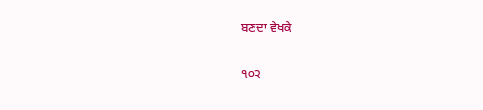ਬਣਦਾ ਵੇਖਕੇ

੧੦੨